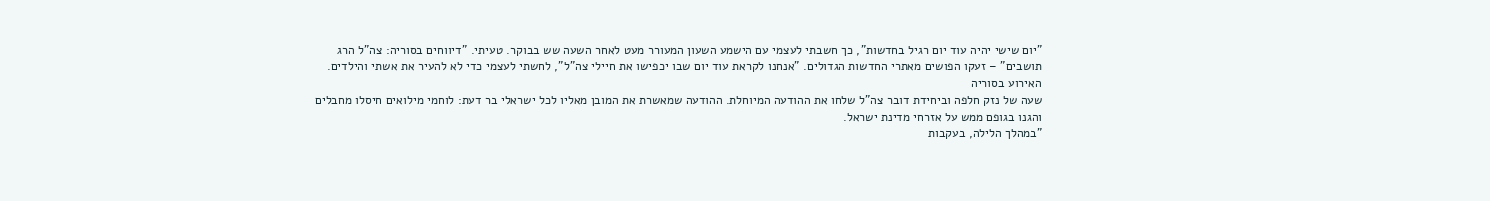"יום שישי יהיה עוד יום רגיל בחדשות", כך חשבתי לעצמי עם הישמע השעון המעורר מעט לאחר השעה שש בבוקר. טעיתי. "דיווחים בסוריה: צה"ל הרג תושבים" – זעקו הפושים מאתרי החדשות הגדולים. "אנחנו לקראת עוד יום שבו יכפישו את חיילי צה"ל", לחשתי לעצמי כדי לא להעיר את אשתי והילדים.
האירוע בסוריה
שעה של נזק חלפה וביחידת דובר צה"ל שלחו את ההודעה המיוחלת. ההודעה שמאשרת את המובן מאליו לכל ישראלי בר דעת: לוחמי מילואים חיסלו מחבלים והגנו בגופם ממש על אזרחי מדינת ישראל.
"במהלך הלילה, בעקבות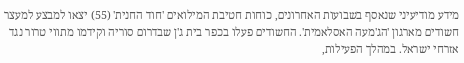מידע מודיעיני שנאסף בשבועות האחרונים, כוחות חטיבת המילואים 'חוד החנית' (55) יצאו למבצע למעצר חשודים מארגון 'הג'מעה האסלאמית'. החשודים פעלו בכפר בית ג'ן שבדרום סוריה וקידמו מתווי טרור נגד אזרחי ישראל. במהלך הפעילות,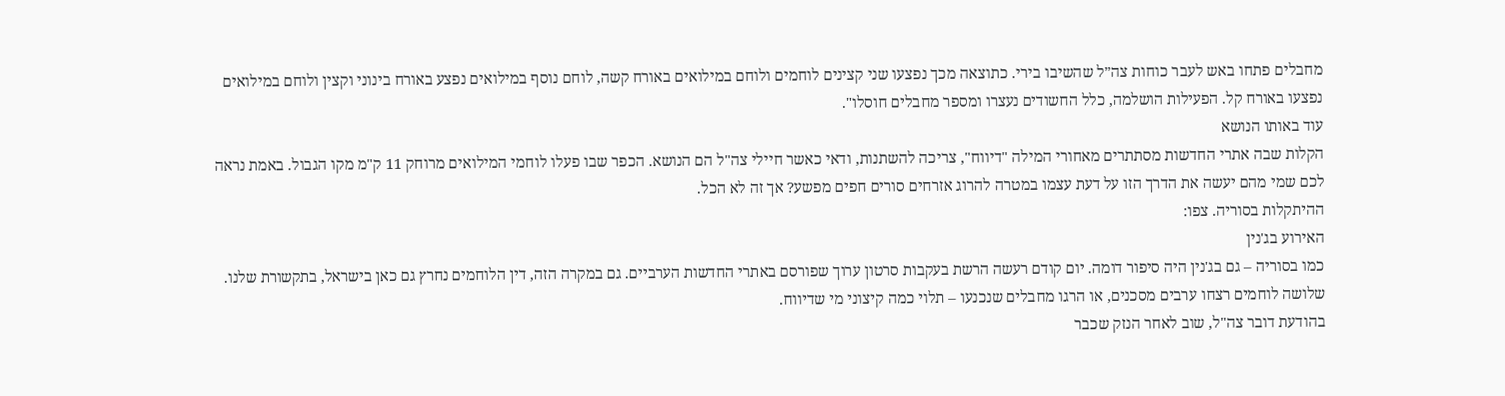מחבלים פתחו באש לעבר כוחות צה״ל שהשיבו בירי. כתוצאה מכך נפצעו שני קצינים לוחמים ולוחם במילואים באורח קשה, לוחם נוסף במילואים נפצע באורח בינוני וקצין ולוחם במילואים נפצעו באורח קל. הפעילות הושלמה, כלל החשודים נעצרו ומספר מחבלים חוסלו".
עוד באותו הנושא
הקלות שבה אתרי החדשות מסתתרים מאחורי המילה "דיווח", צריכה להשתנות, ודאי כאשר חיילי צה"ל הם הנושא. הכפר שבו פעלו לוחמי המילואים מרוחק 11 ק"מ מקו הגבול. באמת נראה לכם שמי מהם יעשה את הדרך הזו על דעת עצמו במטרה להרוג אזרחים סורים חפים מפשע? אך זה לא הכל.
ההיתקלות בסוריה. צפו:
האירוע בג'נין
כמו בסוריה – גם בג'נין היה סיפור דומה. יום קודם רעשה הרשת בעקבות סרטון ערוך שפורסם באתרי החדשות הערביים. גם במקרה הזה, דין הלוחמים נחרץ גם כאן בישראל, בתקשורת שלנו. שלושה לוחמים רצחו ערבים מסכנים, או הרגו מחבלים שנכנעו – תלוי כמה קיצוני מי שדיווח.
בהודעת דובר צה"ל, שוב לאחר הנזק שכבר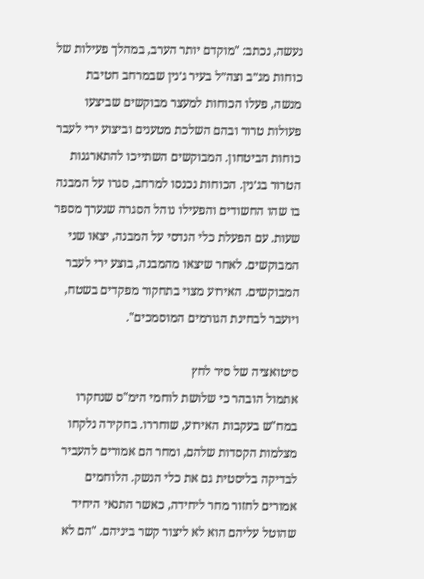נעשה, נכתב: "מוקדם יותר הערב, במהלך פעילות של כוחות מג״ב וצה״ל בעיר ג׳נין שבמרחב חטיבת מנשה, פעלו הכוחות למעצר מבוקשים שביצעו פעולות טרור ובהם השלכת מטענים וביצוע ירי לעבר כוחות הביטחון. המבוקשים השתייכו להתארגנות הטרור בג׳נין. הכוחות נכנסו למרחב, סגרו על המבנה בו שהו החשודים והפעילו נוהל הסגרה שנערך מספר שעות. עם הפעלת כלי הנדסי על המבנה, יצאו שני המבוקשים. לאחר שיצאו מהמבנה, בוצע ירי לעבר המבוקשים. האירוע מצוי בתחקור מפקדים בשטח, ויועבר לבחינת הגורמים המוסמכים".

סיטואציה של סיר לחץ
אתמול הובהר כי שלושת לוחמי הימ"ס שנחקרו במח"ש בעקבות האירוע, שוחררו. בחקירה נלקחו מצלמות הקסדות שלהם, ומחר הם אמורים להעביר לבדיקה בליסטית גם את כלי הנשק. הלוחמים אמורים לחזור מחר ליחידה, כאשר התנאי היחיד שהוטל עליהם הוא לא ליצור קשר ביניהם. "הם לא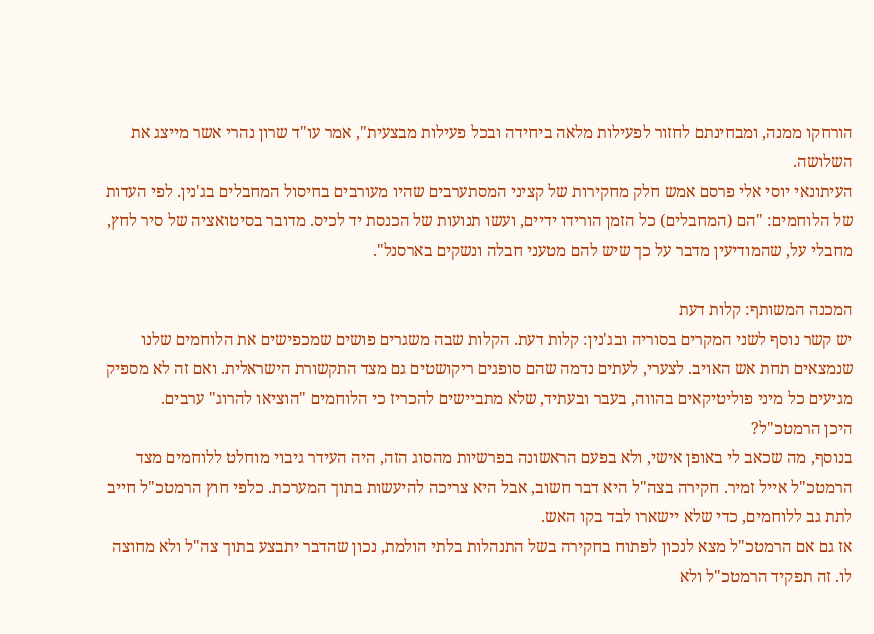הורחקו ממנה, ומבחינתם לחזור לפעילות מלאה ביחידה ובכל פעילות מבצעית", אמר עו"ד שרון נהרי אשר מייצג את השלושה.
העיתונאי יוסי אלי פרסם אמש חלק מחקירות של קציני המסתערבים שהיו מעורבים בחיסול המחבלים בג'נין. לפי העדות של הלוחמים: "הם (המחבלים) כל הזמן הורידו ידיים, ועשו תנועות של הכנסת יד לכיס. מדובר בסיטואציה של סיר לחץ, מחבלי על, שהמודיעין מדבר על כך שיש להם מטעני חבלה ונשקים בארסנל".

המכנה המשותף: קלות דעת
יש קשר נוסף לשני המקרים בסוריה ובג'נין: קלות דעת. הקלות שבה משגרים פושים שמכפישים את הלוחמים שלנו שנמצאים תחת אש האויב. לצערי, לעתים נדמה שהם סופגים ריקושטים גם מצד התקשורת הישראלית. ואם זה לא מספיק מגיעים כל מיני פוליטיקאים בהווה, בעבר ובעתיד, שלא מתביישים להכריז כי הלוחמים "הוציאו להרוג" ערבים.
היכן הרמטכ"ל?
בנוסף, מה שכאב לי באופן אישי, ולא בפעם הראשונה בפרשיות מהסוג הזה, היה העידר גיבוי מוחלט ללוחמים מצד הרמטכ"ל אייל זמיר. חקירה בצה"ל היא דבר חשוב, אבל היא צריכה להיעשות בתוך המערכת. כלפי חוץ הרמטכ"ל חייב לתת גב ללוחמים, כדי שלא יישארו לבד בקו האש.
אז גם אם הרמטכ"ל מצא לנכון לפתוח בחקירה בשל התנהלות בלתי הולמת, נכון שהדבר יתבצע בתוך צה"ל ולא מחוצה לו. זה תפקיד הרמטכ"ל ולא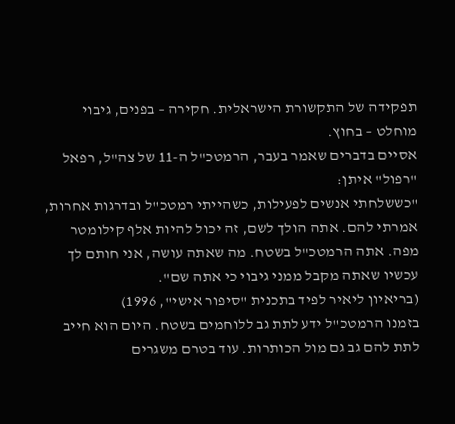תפקידה של התקשורת הישראלית. חקירה – בפנים, גיבוי מוחלט – בחוץ.
אסיים בדברים שאמר בעבר, הרמטכ"ל ה-11 של צה"ל, רפאל "רפול" איתן:
"כששלחתי אנשים לפעילות, כשהייתי רמטכ"ל ובדרגות אחרות, אמרתי להם. אתה הולך לשם, זה יכול להיות אלף קילומטר מפה. אתה הרמטכ"ל בשטח. מה שאתה עושה, אני חותם לך עכשיו שאתה מקבל ממני גיבוי כי אתה שם".
(בריאיון ליאיר לפיד בתכנית "סיפור אישי", 1996)
בזמנו הרמטכ"ל ידע לתת גב ללוחמים בשטח. היום הוא חייב לתת להם גב גם מול הכותרות. עוד בטרם משגרים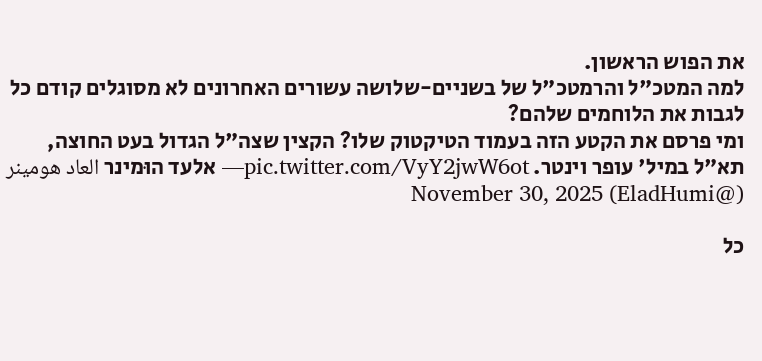את הפוש הראשון.
למה המטכ"ל והרמטכ"ל של בשניים-שלושה עשורים האחרונים לא מסוגלים קודם כל לגבות את הלוחמים שלהם?
ומי פרסם את הקטע הזה בעמוד הטיקטוק שלו? הקצין שצה"ל הגדול בעט החוצה, תא"ל במיל' עופר וינטר. pic.twitter.com/VyY2jwW6ot— אלעד הוּמינר العاد هومينر (@EladHumi) November 30, 2025

כל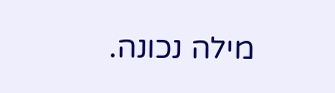מילה נכונה.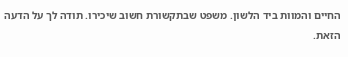החיים והמוות ביד הלשון. משפט שבתקשורת חשוב שיכירו. תודה לך על הדעה הזאת.